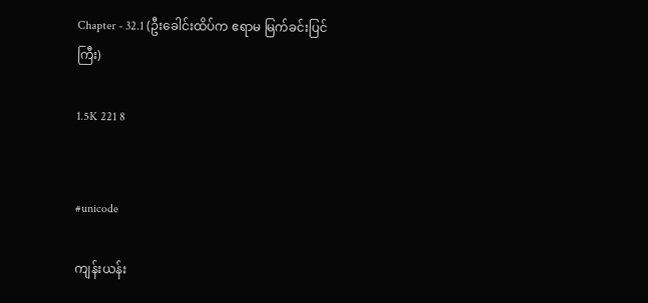Chapter - 32.1 (ဦးခေါင်းထိပ်က ဧရာမ မြက်ခင်းပြင်ကြီး)

1.5K 221 8


#unicode

ကျန်းယန်း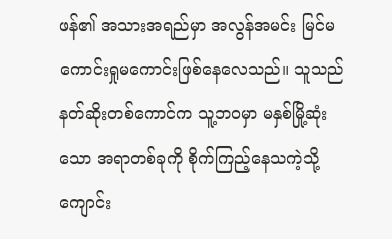ဖန်၏ အသားအရည်မှာ အလွန်အမင်း မြင်မကောင်းရှုမကောင်းဖြစ်နေလေသည်။ သူသည် နတ်ဆိုးတစ်ကောင်က သူ့ဘဝမှာ မနှစ်မြို့ဆုံးသော အရာတစ်ခုကို စိုက်ကြည့်နေသကဲ့သို့ ကျောင်း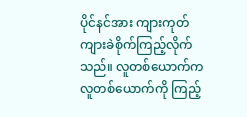ပိုင်နင်အား ကျားကုတ်ကျားခဲစိုက်ကြည့်လိုက်သည်။ လူတစ်‌ယောက်က လူတစ်ယောက်ကို ကြည့်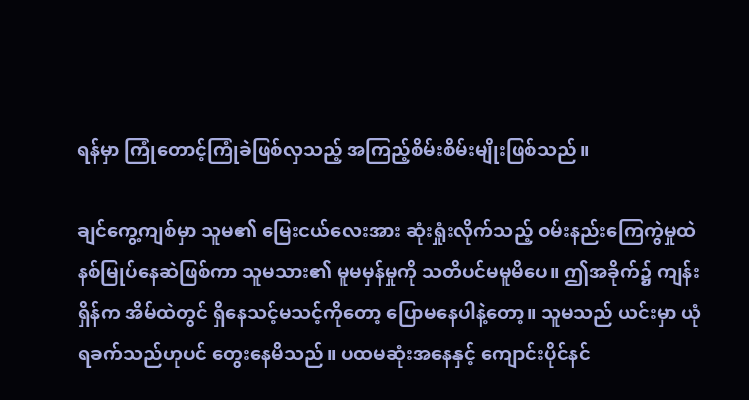ရန်မှာ ကြုံတောင့်ကြုံခဲဖြစ်လှသည့် အကြည့်စိမ်းစိမ်းမျိုးဖြစ်သည်။

ချင်ကွေ့ကျစ်မှာ သူမ၏ မြေးငယ်လေးအား ဆုံးရှုံးလိုက်သည့် ဝမ်းနည်းကြေကွဲမှုထဲ နစ်မြုပ်နေဆဲဖြစ်ကာ သူမသား၏ မူမမှန်မှုကို သတိပင်မမူမိပေ။ ဤအခိုက်၌ ကျန်းရှိန်က အိမ်ထဲတွင် ရှိနေသင့်မသင့်ကိုတော့ ပြောမနေပါနဲ့တော့။ သူမသည် ယင်းမှာ ယုံရခက်သည်ဟုပင် တွေးနေမိသည်။ ပထမဆုံးအနေနှင့် ကျောင်းပိုင်နင်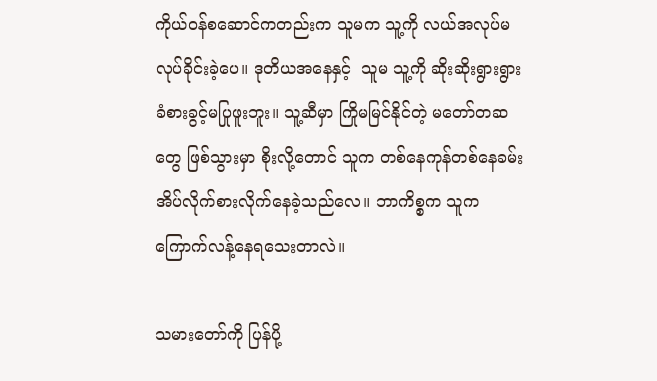ကိုယ်ဝန်စဆောင်ကတည်းက သူမက သူ့ကို လယ်အလုပ်မလုပ်ခိုင်းခဲ့ပေ။ ဒုတိယအနေနှင့်  သူမ သူ့ကို ဆိုးဆိုးရွားရွားခံစားခွင့်မပြုဖူးဘူး။ သူ့ဆီမှာ ကြိုမမြင်နိုင်တဲ့ မတော်တဆတွေ ဖြစ်သွားမှာ စိုးလို့တောင် သူက တစ်နေကုန်တစ်နေခမ်း အိပ်လိုက်စားလိုက်နေခဲ့သည်လေ။ ဘာကိစ္စက သူက ကြောက်လန့်နေရသေးတာလဲ။

သမားတော်ကို ပြန်ပို့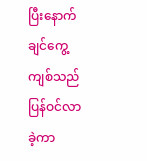ပြီးနောက် ချင်ကွေ့ကျစ်သည် ပြန်ဝင်လာခဲ့ကာ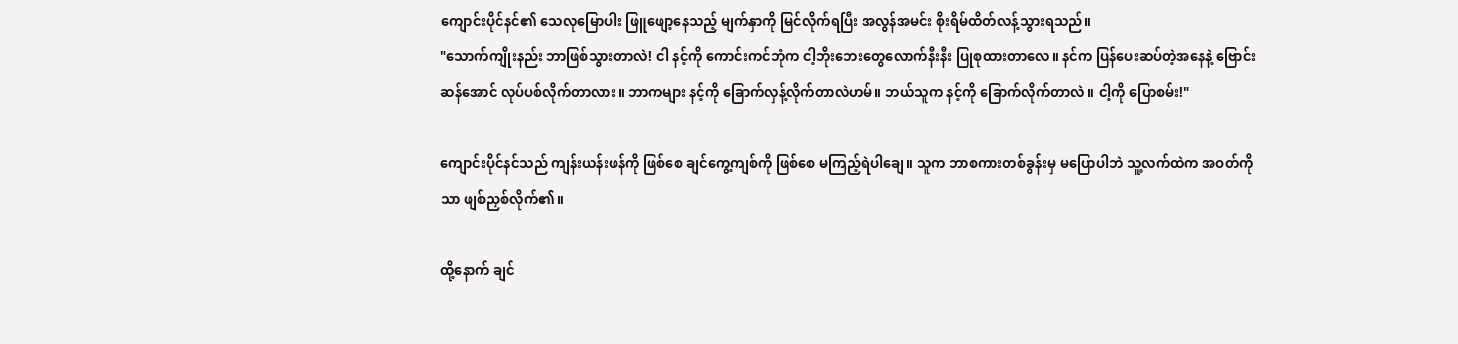ကျောင်းပိုင်နင်၏ သေလုမြောပါး ဖြူဖျော့နေသည့် မျက်နှာကို မြင်လိုက်ရပြီး အလွန်အမင်း စိုးရိမ်ထိတ်လန့်သွားရသည်။
"သောက်ကျိုးနည်း ဘာဖြစ်သွားတာလဲ! ငါ နင့်ကို ကောင်းကင်ဘုံက ငါ့ဘိုးဘေးတွေလောက်နီးနီး ပြုစုထားတာလေ။ နင်က ပြန်ပေးဆပ်တဲ့အနေနဲ့ ဗြောင်းဆန်အောင် လုပ်ပစ်လိုက်တာလား။ ဘာကများ နင့်ကို ခြောက်လှန့်လိုက်တာလဲဟမ်။ ဘယ်သူက နင့်ကို ခြောက်လိုက်တာလဲ။ ငါ့ကို ပြောစမ်း!"

ကျောင်းပိုင်နင်သည် ကျန်းယန်းဖန်ကို ဖြစ်စေ ချင်ကွေ့ကျစ်ကို ဖြစ်စေ မကြည့်ရဲပါချေ။ သူက ဘာစကားတစ်ခွန်းမှ မပြောပါဘဲ သူ့လက်ထဲက အဝတ်ကိုသာ ဖျစ်ညှစ်လိုက်၏။

ထို့နောက် ချင်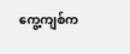ကွေ့ကျစ်က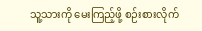သူ့သားကို မေးကြည့်ဖို့ စဉ်းစားလိုက်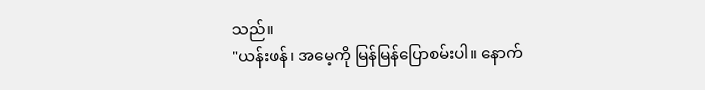သည်။
"ယန်းဖန်၊ အမေ့ကို မြန်မြန်ပြောစမ်းပါ။ နောက်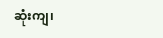ဆုံးကျ၊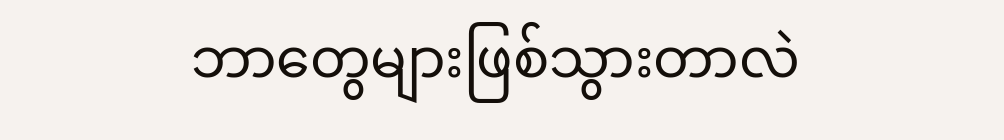ဘာတွေများဖြစ်သွားတာလဲ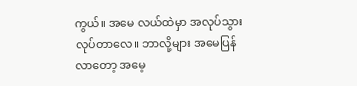ကွယ်။ အမေ လယ်ထဲမှာ အလုပ်သွားလုပ်တာလေ။ ဘာလို့များ အမေပြန်လာတော့ အမေ့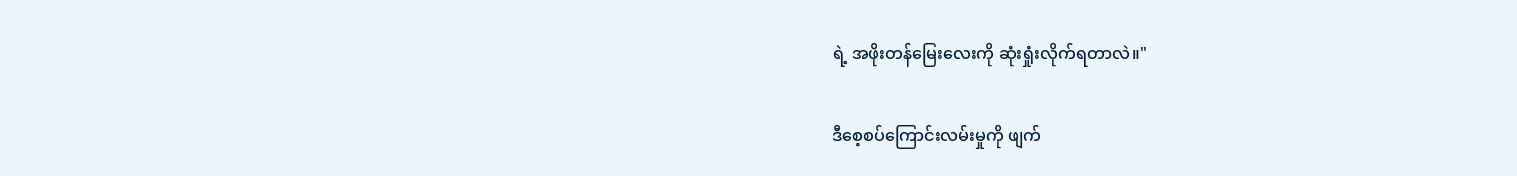ရဲ့ အဖိုးတန်မြေးလေးကို ဆုံးရှုံးလိုက်ရတာလဲ။"

ဒီစေ့‌စပ်ကြောင်းလမ်းမှုကို ဖျက်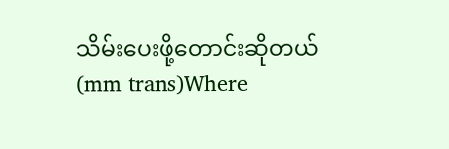သိမ်းပေးဖို့တောင်းဆိုတယ် (mm trans)Where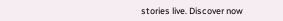stories live. Discover now